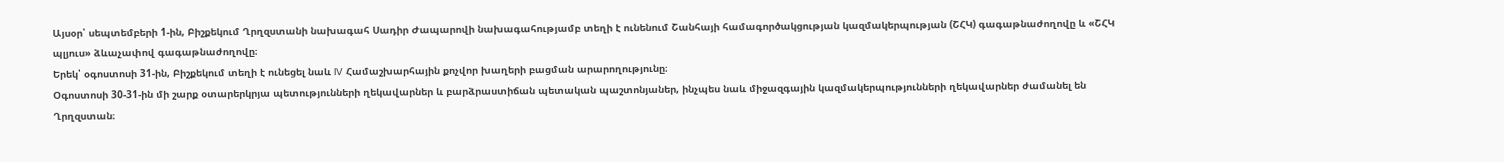Այսօր՝ սեպտեմբերի 1-ին, Բիշքեկում Ղրղզստանի նախագահ Սադիր Ժապարովի նախագահությամբ տեղի է ունենում Շանհայի համագործակցության կազմակերպության (ՇՀԿ) գագաթնաժողովը և «ՇՀԿ պլյուս» ձևաչափով գագաթնաժողովը։
Երեկ՝ օգոստոսի 31-ին, Բիշքեկում տեղի է ունեցել նաև IV Համաշխարհային քոչվոր խաղերի բացման արարողությունը։
Օգոստոսի 30-31-ին մի շարք օտարերկրյա պետությունների ղեկավարներ և բարձրաստիճան պետական պաշտոնյաներ, ինչպես նաև միջազգային կազմակերպությունների ղեկավարներ ժամանել են Ղրղզստան։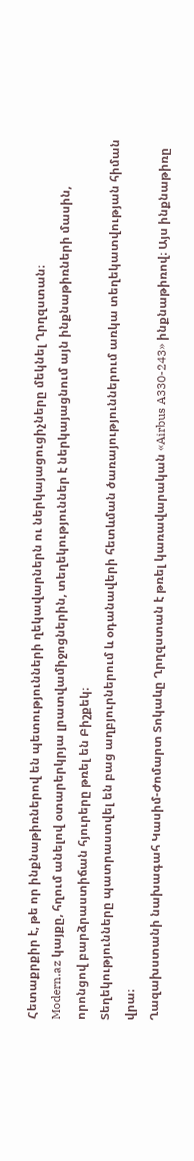Հետաքրքիր է, թե որ ինքնաթիռներով են պետությունների ղեկավարներն ու ներկայացուցիչները մեկնել Ղրղզստան։
Modern.az կայքը, հղում անելով օտարերկրյա լրատվամիջոցներին, տեղեկություններ է ներկայացնում այն ինքնաթիռների մասին, որոնցով բարձրաստիճան հյուրերը թռել են Բիշքեկ։
Տեղեկությունները պատրաստվել են բաց աղբյուրներում և օդանավերի հետևման ծառայություններում առկա տեղեկատվության հիման վրա։
Ղազախստանի նախագահ Կասիմ-Ժոմարտ Տոկաևը Ղրղզստան է թռել կառավարական «Airbus A330-243» ինքնաթիռով։ Այս ինքնաթիռը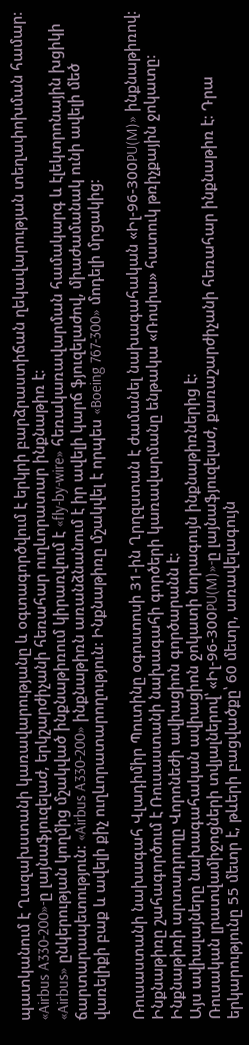պատկանում է Ղազախստանի կառավարությանը և օգտագործվում է երկրի բարձրաստիճան ղեկավարության տեղափոխման համար։
«Airbus A330-200»-ը լայնաֆյուզելաժ, երկշարժիչանի հեռահար ուղևորատար ինքնաթիռ է։
«Airbus» ընկերության կողմից մշակված ինքնաթիռում կիրառվում է «fly-by-wire» հեռակառավարման համակարգ և էլեկտրոնային խցիկի ճարտարապետություն։ «Airbus A330-200» ինքնաթիռն առանձնանում է իր ավելի կարճ ֆյուզելաժով, միաժամանակ ունի ավելի մեծ վառելիքի բաք և ավելի քիչ ուղևորատարողություն։ Ինքնաթիռը մշակվել է որպես «Boeing 767-300» մոդելի մրցակից։

Ռուսաստանի նախագահ Վլադիմիր Պուտինը օգոստոսի 31-ին Ղրղզստան է ժամանել նախագահական «Իլ-96-300PU(M)» ինքնաթիռով։ Ինքնաթիռը շահագործում է Ռուսաստանի նախագահի գործերի կառավարմանը ենթակա «Ռոսիա» հատուկ թռիչքային ջոկատը։ Ինքնաթիռի արտադրողը Վորոնեժի ավիացիոն գործարանն է։
Այս ավիալայները նախագահական ավիացիոն ջոկատի նորագույն ինքնաթիռներից է։
Ռուսական լրատվամիջոցների տվյալներով՝ «Իլ-96-300PU(M)»-ը լայնաֆյուզելաժ, քառաշարժիչանի հեռահար ինքնաթիռ է։ Դրա երկարությունը 55 մետր է, թևերի բացվածքը՝ 60 մետր, առավելագույն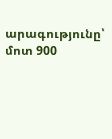արագությունը՝ մոտ 900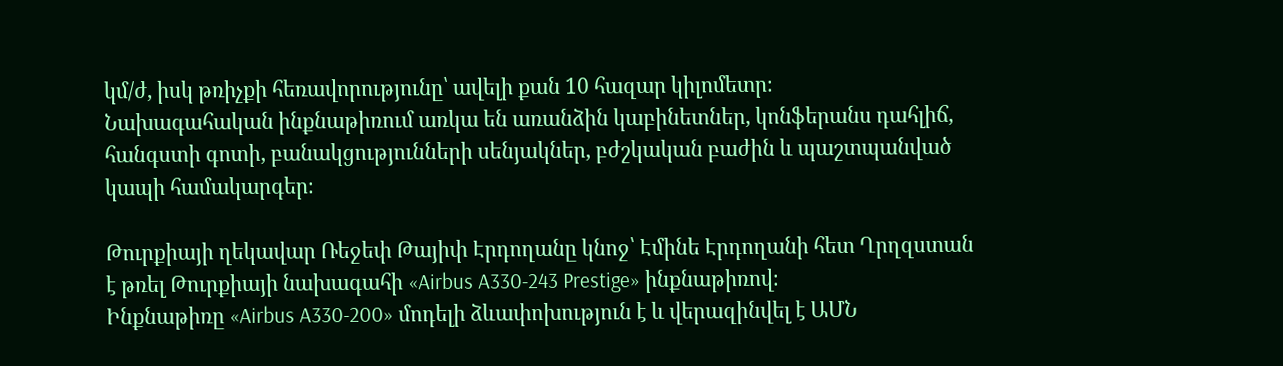կմ/ժ, իսկ թռիչքի հեռավորությունը՝ ավելի քան 10 հազար կիլոմետր։
Նախագահական ինքնաթիռում առկա են առանձին կաբինետներ, կոնֆերանս դահլիճ, հանգստի գոտի, բանակցությունների սենյակներ, բժշկական բաժին և պաշտպանված կապի համակարգեր։

Թուրքիայի ղեկավար Ռեջեփ Թայիփ Էրդողանը կնոջ՝ Էմինե Էրդողանի հետ Ղրղզստան է թռել Թուրքիայի նախագահի «Airbus A330-243 Prestige» ինքնաթիռով։
Ինքնաթիռը «Airbus A330-200» մոդելի ձևափոխություն է և վերազինվել է ԱՄՆ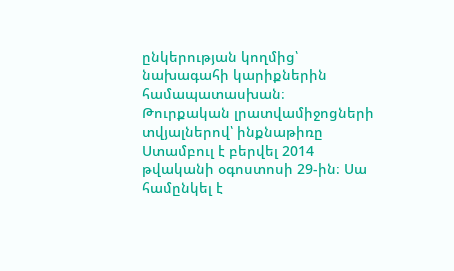ընկերության կողմից՝ նախագահի կարիքներին համապատասխան։
Թուրքական լրատվամիջոցների տվյալներով՝ ինքնաթիռը Ստամբուլ է բերվել 2014 թվականի օգոստոսի 29-ին։ Սա համընկել է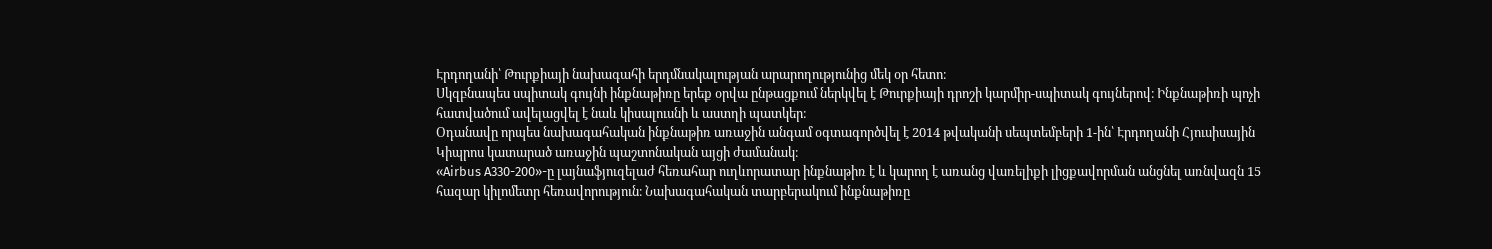Էրդողանի՝ Թուրքիայի նախագահի երդմնակալության արարողությունից մեկ օր հետո։
Սկզբնապես սպիտակ գույնի ինքնաթիռը երեք օրվա ընթացքում ներկվել է Թուրքիայի դրոշի կարմիր-սպիտակ գույներով։ Ինքնաթիռի պոչի հատվածում ավելացվել է նաև կիսալուսնի և աստղի պատկեր։
Օդանավը որպես նախագահական ինքնաթիռ առաջին անգամ օգտագործվել է 2014 թվականի սեպտեմբերի 1-ին՝ Էրդողանի Հյուսիսային Կիպրոս կատարած առաջին պաշտոնական այցի ժամանակ։
«Airbus A330-200»-ը լայնաֆյուզելաժ հեռահար ուղևորատար ինքնաթիռ է և կարող է առանց վառելիքի լիցքավորման անցնել առնվազն 15 հազար կիլոմետր հեռավորություն։ Նախագահական տարբերակում ինքնաթիռը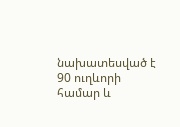նախատեսված է 90 ուղևորի համար և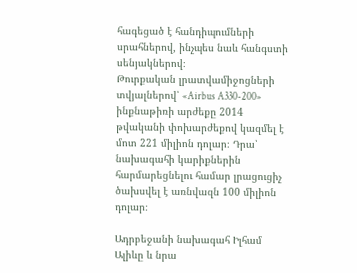հագեցած է հանդիպումների սրահներով, ինչպես նաև հանգստի սենյակներով։
Թուրքական լրատվամիջոցների տվյալներով՝ «Airbus A330-200» ինքնաթիռի արժեքը 2014 թվականի փոխարժեքով կազմել է մոտ 221 միլիոն դոլար։ Դրա՝ նախագահի կարիքներին հարմարեցնելու համար լրացուցիչ ծախսվել է առնվազն 100 միլիոն դոլար։

Ադրբեջանի նախագահ Իլհամ Ալիևը և նրա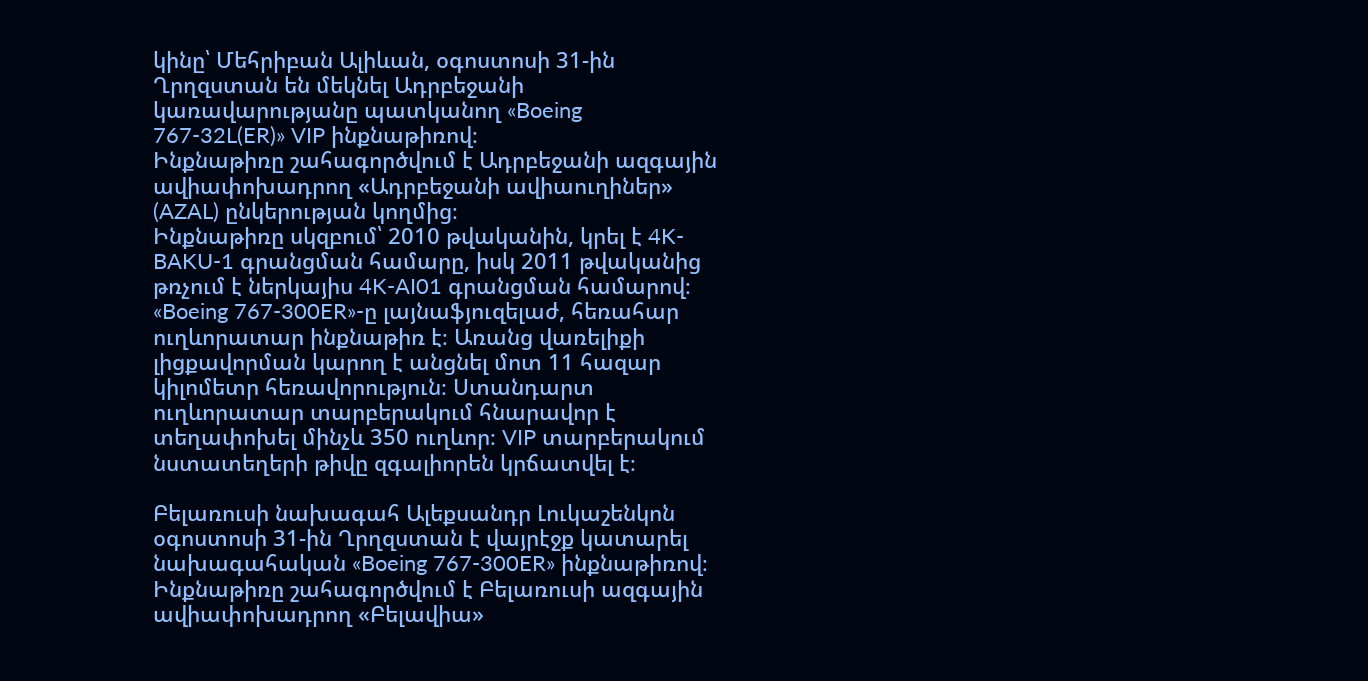կինը՝ Մեհրիբան Ալիևան, օգոստոսի 31-ին Ղրղզստան են մեկնել Ադրբեջանի կառավարությանը պատկանող «Boeing 767-32L(ER)» VIP ինքնաթիռով։
Ինքնաթիռը շահագործվում է Ադրբեջանի ազգային ավիափոխադրող «Ադրբեջանի ավիաուղիներ» (AZAL) ընկերության կողմից։
Ինքնաթիռը սկզբում՝ 2010 թվականին, կրել է 4K-BAKU-1 գրանցման համարը, իսկ 2011 թվականից թռչում է ներկայիս 4K-AI01 գրանցման համարով։
«Boeing 767-300ER»-ը լայնաֆյուզելաժ, հեռահար ուղևորատար ինքնաթիռ է։ Առանց վառելիքի լիցքավորման կարող է անցնել մոտ 11 հազար կիլոմետր հեռավորություն։ Ստանդարտ ուղևորատար տարբերակում հնարավոր է տեղափոխել մինչև 350 ուղևոր։ VIP տարբերակում նստատեղերի թիվը զգալիորեն կրճատվել է։

Բելառուսի նախագահ Ալեքսանդր Լուկաշենկոն օգոստոսի 31-ին Ղրղզստան է վայրէջք կատարել նախագահական «Boeing 767-300ER» ինքնաթիռով։ Ինքնաթիռը շահագործվում է Բելառուսի ազգային ավիափոխադրող «Բելավիա»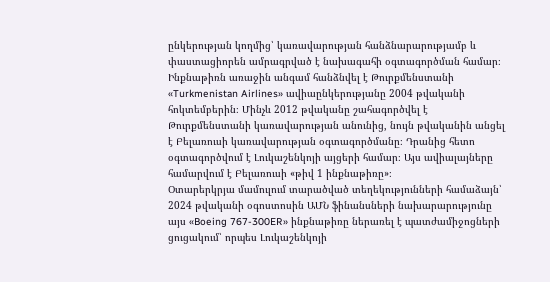ընկերության կողմից՝ կառավարության հանձնարարությամբ և փաստացիորեն ամրագրված է նախագահի օգտագործման համար։
Ինքնաթիռն առաջին անգամ հանձնվել է Թուրքմենստանի «Turkmenistan Airlines» ավիաընկերությանը 2004 թվականի հոկտեմբերին։ Մինչև 2012 թվականը շահագործվել է Թուրքմենստանի կառավարության անունից, նույն թվականին անցել է Բելառուսի կառավարության օգտագործմանը։ Դրանից հետո օգտագործվում է Լուկաշենկոյի այցերի համար։ Այս ավիալայները համարվում է Բելառուսի «թիվ 1 ինքնաթիռը»։
Օտարերկրյա մամուլում տարածված տեղեկությունների համաձայն՝ 2024 թվականի օգոստոսին ԱՄՆ ֆինանսների նախարարությունը այս «Boeing 767-300ER» ինքնաթիռը ներառել է պատժամիջոցների ցուցակում՝ որպես Լուկաշենկոյի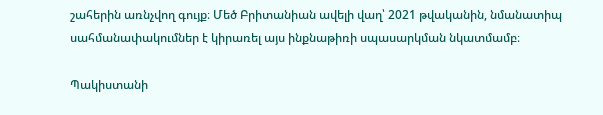շահերին առնչվող գույք։ Մեծ Բրիտանիան ավելի վաղ՝ 2021 թվականին, նմանատիպ սահմանափակումներ է կիրառել այս ինքնաթիռի սպասարկման նկատմամբ։

Պակիստանի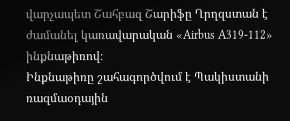վարչապետ Շահբազ Շարիֆը Ղրղզստան է ժամանել կառավարական «Airbus A319-112» ինքնաթիռով։
Ինքնաթիռը շահագործվում է Պակիստանի ռազմաօդային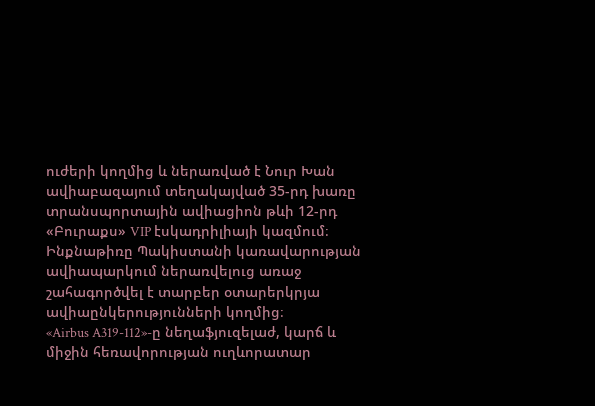ուժերի կողմից և ներառված է Նուր Խան ավիաբազայում տեղակայված 35-րդ խառը տրանսպորտային ավիացիոն թևի 12-րդ «Բուրաքս» VIP էսկադրիլիայի կազմում։
Ինքնաթիռը Պակիստանի կառավարության ավիապարկում ներառվելուց առաջ շահագործվել է տարբեր օտարերկրյա ավիաընկերությունների կողմից։
«Airbus A319-112»-ը նեղաֆյուզելաժ, կարճ և միջին հեռավորության ուղևորատար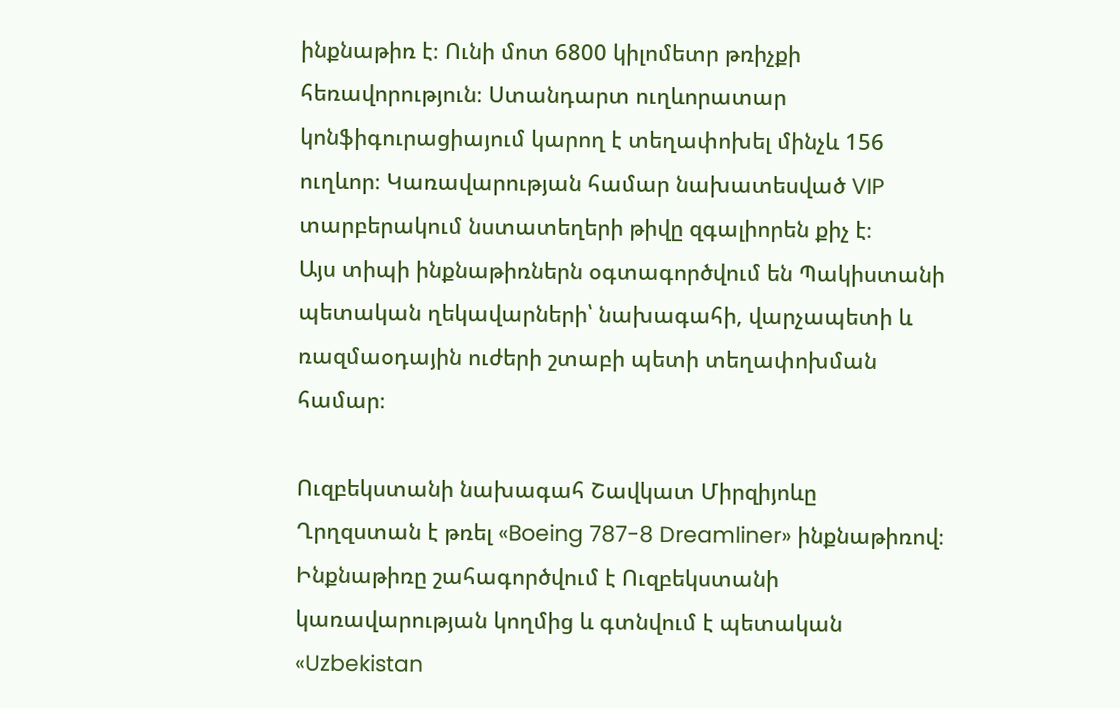ինքնաթիռ է։ Ունի մոտ 6800 կիլոմետր թռիչքի հեռավորություն։ Ստանդարտ ուղևորատար կոնֆիգուրացիայում կարող է տեղափոխել մինչև 156 ուղևոր։ Կառավարության համար նախատեսված VIP տարբերակում նստատեղերի թիվը զգալիորեն քիչ է։
Այս տիպի ինքնաթիռներն օգտագործվում են Պակիստանի պետական ղեկավարների՝ նախագահի, վարչապետի և ռազմաօդային ուժերի շտաբի պետի տեղափոխման համար։

Ուզբեկստանի նախագահ Շավկատ Միրզիյոևը Ղրղզստան է թռել «Boeing 787-8 Dreamliner» ինքնաթիռով։
Ինքնաթիռը շահագործվում է Ուզբեկստանի կառավարության կողմից և գտնվում է պետական «Uzbekistan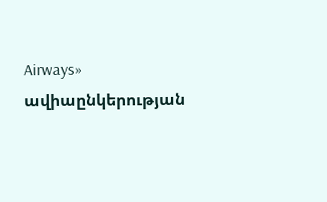Airways» ավիաընկերության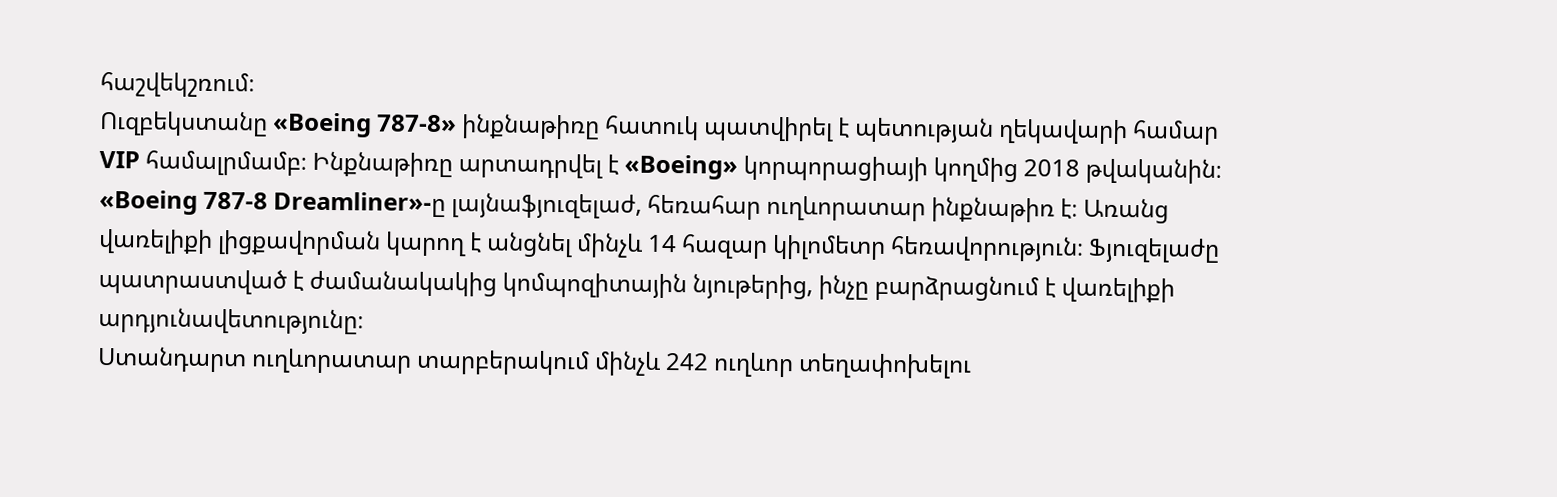հաշվեկշռում։
Ուզբեկստանը «Boeing 787-8» ինքնաթիռը հատուկ պատվիրել է պետության ղեկավարի համար VIP համալրմամբ։ Ինքնաթիռը արտադրվել է «Boeing» կորպորացիայի կողմից 2018 թվականին։
«Boeing 787-8 Dreamliner»-ը լայնաֆյուզելաժ, հեռահար ուղևորատար ինքնաթիռ է։ Առանց վառելիքի լիցքավորման կարող է անցնել մինչև 14 հազար կիլոմետր հեռավորություն։ Ֆյուզելաժը պատրաստված է ժամանակակից կոմպոզիտային նյութերից, ինչը բարձրացնում է վառելիքի արդյունավետությունը։
Ստանդարտ ուղևորատար տարբերակում մինչև 242 ուղևոր տեղափոխելու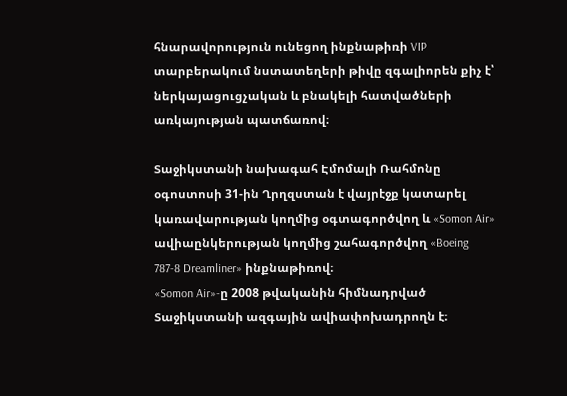հնարավորություն ունեցող ինքնաթիռի VIP տարբերակում նստատեղերի թիվը զգալիորեն քիչ է՝ ներկայացուցչական և բնակելի հատվածների առկայության պատճառով։

Տաջիկստանի նախագահ Էմոմալի Ռահմոնը օգոստոսի 31-ին Ղրղզստան է վայրէջք կատարել կառավարության կողմից օգտագործվող և «Somon Air» ավիաընկերության կողմից շահագործվող «Boeing 787-8 Dreamliner» ինքնաթիռով։
«Somon Air»-ը 2008 թվականին հիմնադրված Տաջիկստանի ազգային ավիափոխադրողն է։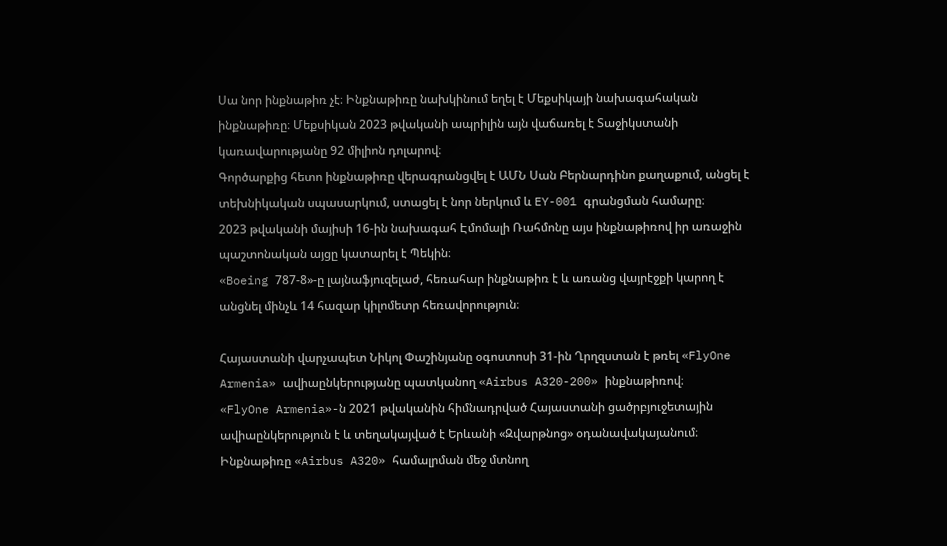Սա նոր ինքնաթիռ չէ։ Ինքնաթիռը նախկինում եղել է Մեքսիկայի նախագահական ինքնաթիռը։ Մեքսիկան 2023 թվականի ապրիլին այն վաճառել է Տաջիկստանի կառավարությանը 92 միլիոն դոլարով։
Գործարքից հետո ինքնաթիռը վերագրանցվել է ԱՄՆ Սան Բերնարդինո քաղաքում, անցել է տեխնիկական սպասարկում, ստացել է նոր ներկում և EY-001 գրանցման համարը։
2023 թվականի մայիսի 16-ին նախագահ Էմոմալի Ռահմոնը այս ինքնաթիռով իր առաջին պաշտոնական այցը կատարել է Պեկին։
«Boeing 787-8»-ը լայնաֆյուզելաժ, հեռահար ինքնաթիռ է և առանց վայրէջքի կարող է անցնել մինչև 14 հազար կիլոմետր հեռավորություն։

Հայաստանի վարչապետ Նիկոլ Փաշինյանը օգոստոսի 31-ին Ղրղզստան է թռել «FlyOne Armenia» ավիաընկերությանը պատկանող «Airbus A320-200» ինքնաթիռով։
«FlyOne Armenia»-ն 2021 թվականին հիմնադրված Հայաստանի ցածրբյուջետային ավիաընկերություն է և տեղակայված է Երևանի «Զվարթնոց» օդանավակայանում։
Ինքնաթիռը «Airbus A320» համալրման մեջ մտնող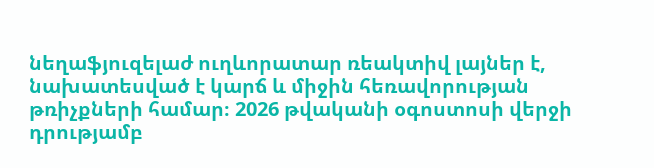նեղաֆյուզելաժ ուղևորատար ռեակտիվ լայներ է, նախատեսված է կարճ և միջին հեռավորության թռիչքների համար։ 2026 թվականի օգոստոսի վերջի դրությամբ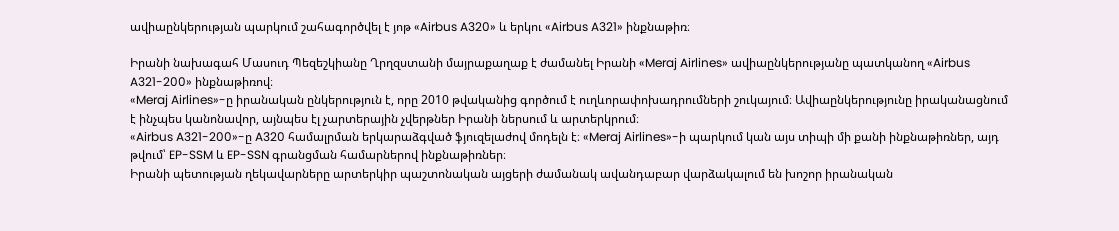ավիաընկերության պարկում շահագործվել է յոթ «Airbus A320» և երկու «Airbus A321» ինքնաթիռ։

Իրանի նախագահ Մասուդ Պեզեշկիանը Ղրղզստանի մայրաքաղաք է ժամանել Իրանի «Meraj Airlines» ավիաընկերությանը պատկանող «Airbus A321-200» ինքնաթիռով։
«Meraj Airlines»-ը իրանական ընկերություն է, որը 2010 թվականից գործում է ուղևորափոխադրումների շուկայում։ Ավիաընկերությունը իրականացնում է ինչպես կանոնավոր, այնպես էլ չարտերային չվերթներ Իրանի ներսում և արտերկրում։
«Airbus A321-200»-ը A320 համալրման երկարաձգված ֆյուզելաժով մոդելն է։ «Meraj Airlines»-ի պարկում կան այս տիպի մի քանի ինքնաթիռներ, այդ թվում՝ EP-SSM և EP-SSN գրանցման համարներով ինքնաթիռներ։
Իրանի պետության ղեկավարները արտերկիր պաշտոնական այցերի ժամանակ ավանդաբար վարձակալում են խոշոր իրանական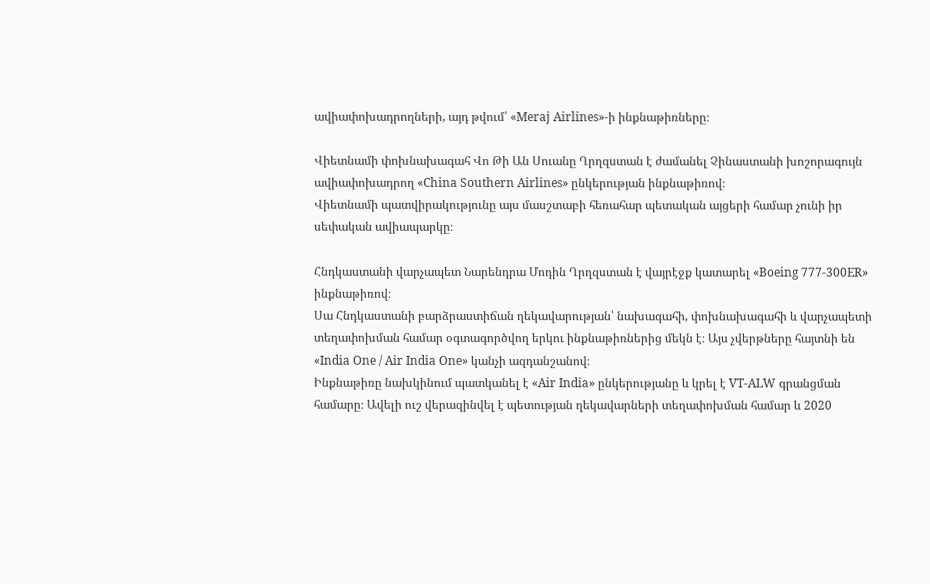ավիափոխադրողների, այդ թվում՝ «Meraj Airlines»-ի ինքնաթիռները։

Վիետնամի փոխնախագահ Վո Թի Ան Սուանը Ղրղզստան է ժամանել Չինաստանի խոշորագույն ավիափոխադրող «China Southern Airlines» ընկերության ինքնաթիռով։
Վիետնամի պատվիրակությունը այս մասշտաբի հեռահար պետական այցերի համար չունի իր սեփական ավիապարկը։

Հնդկաստանի վարչապետ Նարենդրա Մոդին Ղրղզստան է վայրէջք կատարել «Boeing 777-300ER» ինքնաթիռով։
Սա Հնդկաստանի բարձրաստիճան ղեկավարության՝ նախագահի, փոխնախագահի և վարչապետի տեղափոխման համար օգտագործվող երկու ինքնաթիռներից մեկն է։ Այս չվերթները հայտնի են «India One / Air India One» կանչի ազդանշանով։
Ինքնաթիռը նախկինում պատկանել է «Air India» ընկերությանը և կրել է VT-ALW գրանցման համարը։ Ավելի ուշ վերազինվել է պետության ղեկավարների տեղափոխման համար և 2020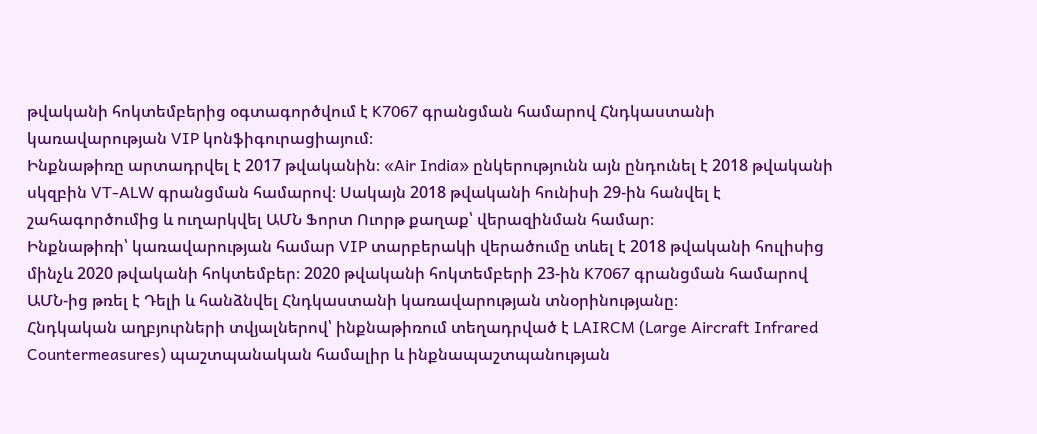թվականի հոկտեմբերից օգտագործվում է K7067 գրանցման համարով Հնդկաստանի կառավարության VIP կոնֆիգուրացիայում։
Ինքնաթիռը արտադրվել է 2017 թվականին։ «Air India» ընկերությունն այն ընդունել է 2018 թվականի սկզբին VT-ALW գրանցման համարով։ Սակայն 2018 թվականի հունիսի 29-ին հանվել է շահագործումից և ուղարկվել ԱՄՆ Ֆորտ Ուորթ քաղաք՝ վերազինման համար։
Ինքնաթիռի՝ կառավարության համար VIP տարբերակի վերածումը տևել է 2018 թվականի հուլիսից մինչև 2020 թվականի հոկտեմբեր։ 2020 թվականի հոկտեմբերի 23-ին K7067 գրանցման համարով ԱՄՆ-ից թռել է Դելի և հանձնվել Հնդկաստանի կառավարության տնօրինությանը։
Հնդկական աղբյուրների տվյալներով՝ ինքնաթիռում տեղադրված է LAIRCM (Large Aircraft Infrared Countermeasures) պաշտպանական համալիր և ինքնապաշտպանության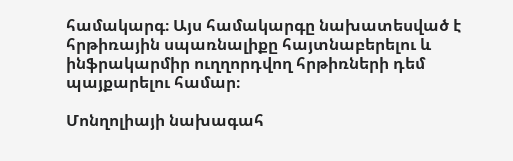համակարգ։ Այս համակարգը նախատեսված է հրթիռային սպառնալիքը հայտնաբերելու և ինֆրակարմիր ուղղորդվող հրթիռների դեմ պայքարելու համար։

Մոնղոլիայի նախագահ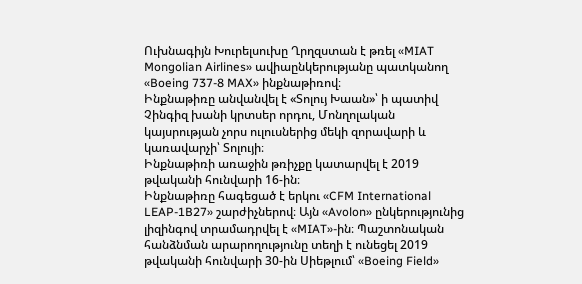Ուխնագիյն Խուրելսուխը Ղրղզստան է թռել «MIAT Mongolian Airlines» ավիաընկերությանը պատկանող «Boeing 737-8 MAX» ինքնաթիռով։
Ինքնաթիռը անվանվել է «Տոլույ Խաան»՝ ի պատիվ Չինգիզ խանի կրտսեր որդու, Մոնղոլական կայսրության չորս ուլուսներից մեկի զորավարի և կառավարչի՝ Տոլույի։
Ինքնաթիռի առաջին թռիչքը կատարվել է 2019 թվականի հունվարի 16-ին։
Ինքնաթիռը հագեցած է երկու «CFM International LEAP-1B27» շարժիչներով։ Այն «Avolon» ընկերությունից լիզինգով տրամադրվել է «MIAT»-ին։ Պաշտոնական հանձնման արարողությունը տեղի է ունեցել 2019 թվականի հունվարի 30-ին Սիեթլում՝ «Boeing Field»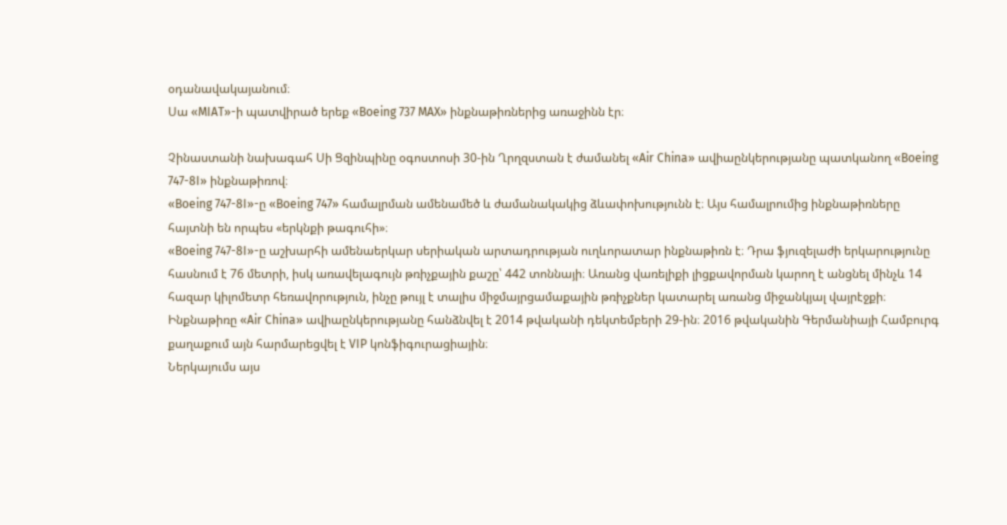օդանավակայանում։
Սա «MIAT»-ի պատվիրած երեք «Boeing 737 MAX» ինքնաթիռներից առաջինն էր։

Չինաստանի նախագահ Սի Ցզինպինը օգոստոսի 30-ին Ղրղզստան է ժամանել «Air China» ավիաընկերությանը պատկանող «Boeing 747-8I» ինքնաթիռով։
«Boeing 747-8I»-ը «Boeing 747» համալրման ամենամեծ և ժամանակակից ձևափոխությունն է։ Այս համալրումից ինքնաթիռները հայտնի են որպես «երկնքի թագուհի»։
«Boeing 747-8I»-ը աշխարհի ամենաերկար սերիական արտադրության ուղևորատար ինքնաթիռն է։ Դրա ֆյուզելաժի երկարությունը հասնում է 76 մետրի, իսկ առավելագույն թռիչքային քաշը՝ 442 տոննայի։ Առանց վառելիքի լիցքավորման կարող է անցնել մինչև 14 հազար կիլոմետր հեռավորություն, ինչը թույլ է տալիս միջմայրցամաքային թռիչքներ կատարել առանց միջանկյալ վայրէջքի։
Ինքնաթիռը «Air China» ավիաընկերությանը հանձնվել է 2014 թվականի դեկտեմբերի 29-ին։ 2016 թվականին Գերմանիայի Համբուրգ քաղաքում այն հարմարեցվել է VIP կոնֆիգուրացիային։
Ներկայումս այս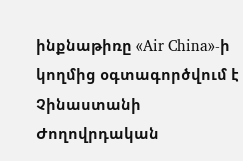ինքնաթիռը «Air China»-ի կողմից օգտագործվում է Չինաստանի Ժողովրդական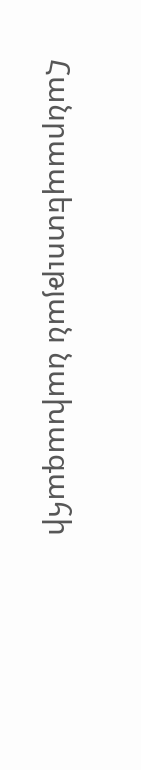Հանրապետության նախագահի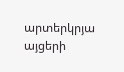արտերկրյա այցերի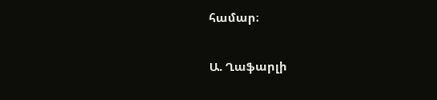համար։

Ա. Ղաֆարլի